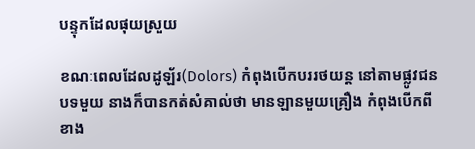បន្ទុកដែលផុយស្រួយ

ខណៈពេលដែលដូឡ័រ(Dolors) កំពុងបើកបររថយន្ត នៅតាមផ្លូវជនបទមួយ នាងក៏បានកត់សំគាល់ថា មានឡានមួយគ្រឿង កំពុងបើកពីខាង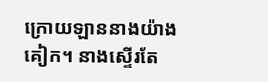ក្រោយឡាននាងយ៉ាងគៀក។ នាងស្ទើរតែ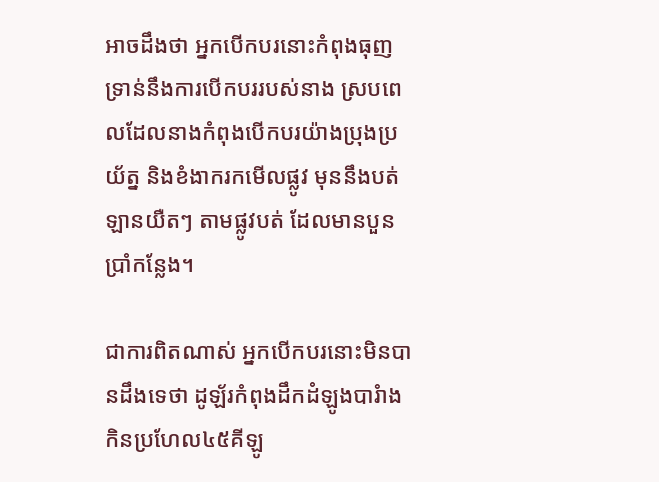អាចដឹងថា អ្នកបើកបរនោះកំពុងធុញទ្រាន់នឹងការបើកបររបស់នាង ស្របពេលដែលនាងកំពុងបើកបរយ៉ាងប្រុងប្រយ័ត្ន និងខំងាករកមើលផ្លូវ មុននឹងបត់ឡានយឺតៗ តាមផ្លូវបត់ ដែលមានបួនប្រាំកន្លែង។

ជាការពិតណាស់ អ្នកបើកបរនោះមិនបានដឹងទេថា ដូឡ័រកំពុងដឹកដំឡូងបារំាងកិនប្រហែល៤៥គីឡូ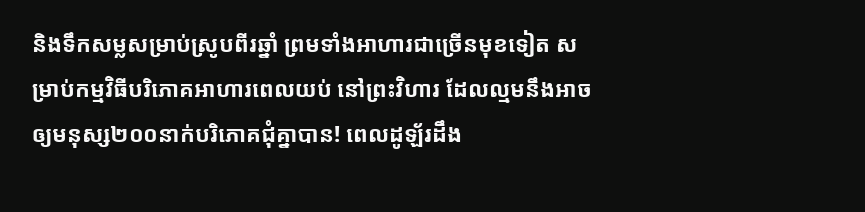និងទឹកសម្លសម្រាប់ស្រូបពីរឆ្នាំ ព្រមទាំងអាហារជាច្រើនមុខទៀត សម្រាប់កម្មវិធីបរិភោគអាហារពេលយប់ នៅព្រះវិហារ ដែលល្មមនឹងអាចឲ្យមនុស្ស២០០នាក់បរិភោគជុំគ្នាបាន! ពេលដូឡ័រដឹង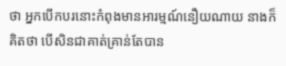ថា អ្នកបើកបរនោះកំពុងមានអារម្មណ៍នឿយណាយ នាងក៏គិតថា បើសិនជាគាត់គ្រាន់តែបាន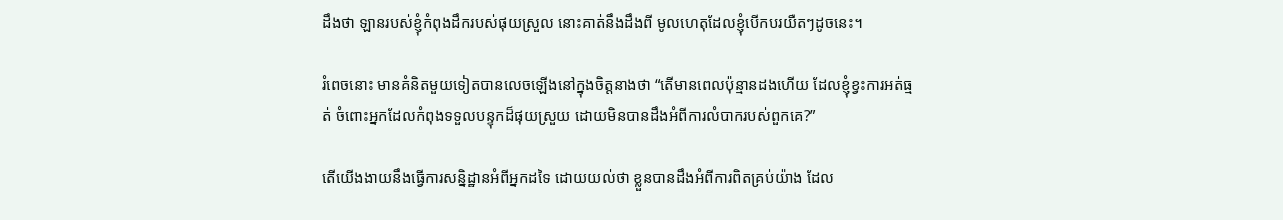ដឹងថា ឡានរបស់ខ្ញុំកំពុងដឹករបស់ផុយស្រួល នោះគាត់នឹងដឹងពី មូលហេតុដែលខ្ញុំបើកបរយឺតៗដូចនេះ។

រំពេចនោះ មានគំនិតមួយទៀតបានលេចឡើងនៅក្នុងចិត្តនាងថា “តើមានពេលប៉ុន្មានដងហើយ ដែលខ្ញុំខ្វះការអត់ធ្មត់ ចំពោះអ្នកដែលកំពុងទទួលបន្ទុកដ៏ផុយស្រួយ ដោយមិនបានដឹងអំពីការលំបាករបស់ពួកគេ?”

តើយើងងាយនឹងធ្វើការសន្និដ្ឋានអំពីអ្នកដទៃ ដោយយល់ថា ខ្លួនបានដឹងអំពីការពិតគ្រប់យ៉ាង ដែល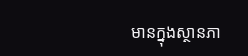មានក្នុងស្ថានភា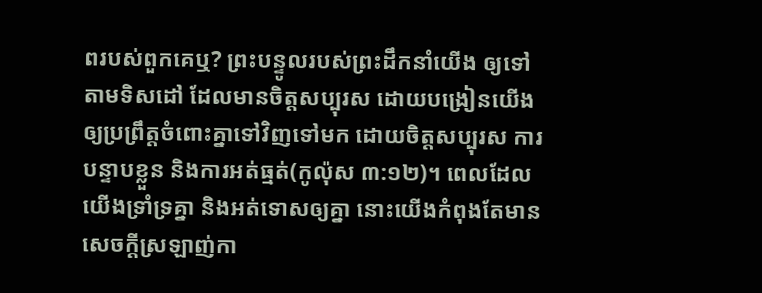ពរបស់ពួកគេឬ? ព្រះបន្ទូលរបស់ព្រះដឹកនាំយើង ឲ្យទៅតាមទិសដៅ ដែលមានចិត្តសប្បុរស ដោយបង្រៀនយើង ឲ្យប្រព្រឹត្តចំពោះគ្នាទៅវិញទៅមក ដោយចិត្តសប្បុរស ការបន្ទាបខ្លួន និងការអត់ធ្មត់(កូល៉ុស ៣:១២)។ ពេលដែលយើងទ្រាំទ្រគ្នា និងអត់ទោសឲ្យគ្នា នោះយើងកំពុងតែមានសេចក្តីស្រឡាញ់កា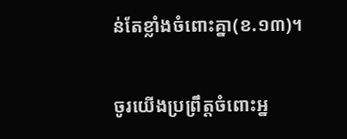ន់តែខ្លាំងចំពោះគ្នា(ខ.១៣)។

ចូរយើងប្រព្រឹត្តចំពោះអ្ន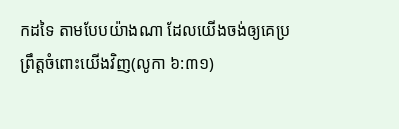កដទៃ តាមបែបយ៉ាងណា ដែលយើងចង់ឲ្យគេប្រព្រឹត្តចំពោះយើងវិញ(លូកា ៦:៣១)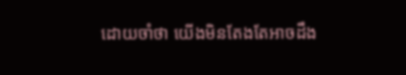ដោយចាំថា យើងមិនតែងតែអាចដឹង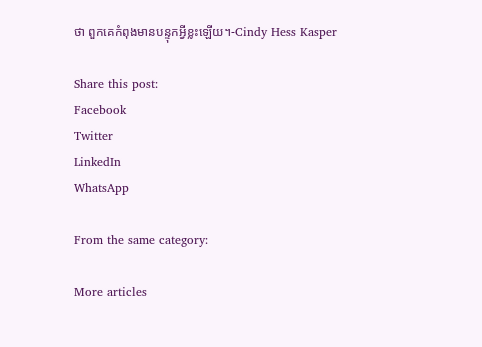ថា ពួកគេកំពុងមានបន្ទុកអ្វីខ្លះឡើយ។-Cindy Hess Kasper

Share this post:
Facebook
Twitter
LinkedIn
WhatsApp

From the same category:

More articles